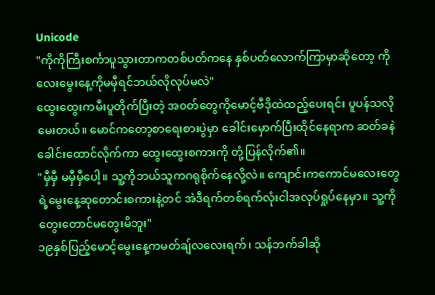Unicode
"ကိုကိုကြီးစင်္ကာပူသွားတာကတစ်ပတ်ကနေ နှစ်ပတ်လောက်ကြာမှာဆိုတော့ ကိုလေးမွေးနေ့ကိုမမှီရင်ဘယ်လိုလုပ်မလဲ"
ထွေးထွေးကမီးပူတိုက်ပြီးတဲ့ အ၀တ်တွေကိုမောင့်ဗီဒိုထဲထည့်ပေးရင်း ပူပန်သလိုမေးတယ်။ မောင်ကတော့စာရေးစားပွဲမှာ ခေါင်းမှောက်ပြီးထိုင်နေရာက ဆတ်ခနဲခေါင်းထောင်လိုက်ကာ ထွေးထွေးစကားကို တုံ့ပြန်လိုက်၏။
"မှီမှီ မမှီမှီပေါ့။ သူ့ကိုဘယ်သူကဂရုစိုက်နေလို့လဲ။ ကျောင်းကကောင်မလေးတွေရဲ့မွေးနေ့ဆုတောင်းစကားနဲ့တင် အဲဒီရက်တစ်ရက်လုံးငါအလုပ်ရှုပ်နေမှာ။ သူ့ကိုတွေးတောင်မတွေးမိဘူး"
၁၉နှစ်ပြည့်မောင့်မွေးနေ့ကမတ်ချ်လလေးရက်၊ သန်ဘက်ခါဆို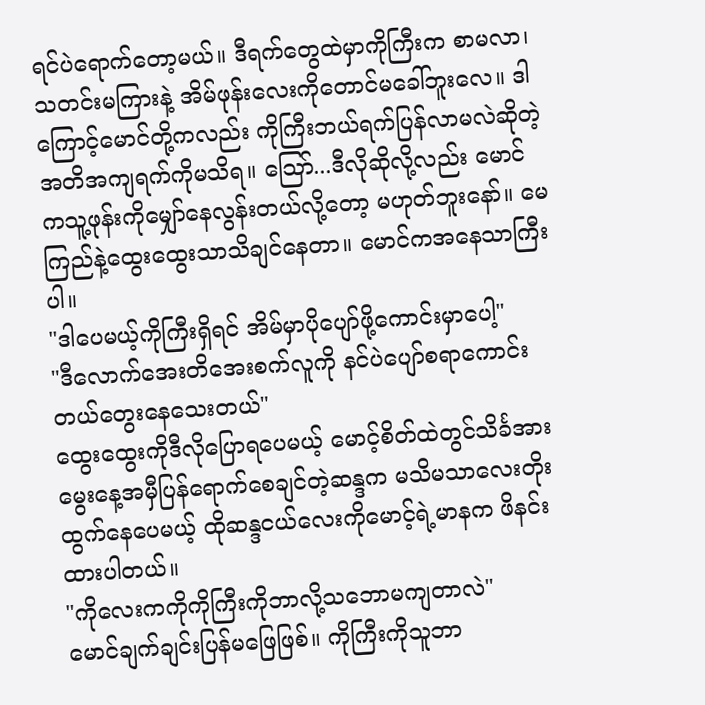ရင်ပဲရောက်တော့မယ်။ ဒီရက်တွေထဲမှာကိုကြီးက စာမလာ၊သတင်းမကြားနဲ့ အိမ်ဖုန်းလေးကိုတောင်မခေါ်ဘူးလေ။ ဒါကြောင့်မောင်တို့ကလည်း ကိုကြီးဘယ်ရက်ပြန်လာမလဲဆိုတဲ့ အတိအကျရက်ကိုမသိရ။ သြော်...ဒီလိုဆိုလို့လည်း မောင်ကသူ့ဖုန်းကိုမျှော်နေလွန်းတယ်လို့တော့ မဟုတ်ဘူးနော်။ မေကြည်နဲ့ထွေးထွေးသာသိချင်နေတာ။ မောင်ကအနေသာကြီးပါ။
"ဒါပေမယ့်ကိုကြီးရှိရင် အိမ်မှာပိုပျော်ဖို့ကောင်းမှာပေါ့"
"ဒီလောက်အေးတိအေးစက်လူကို နင်ပဲပျော်စရာကောင်းတယ်တွေးနေသေးတယ်"
ထွေးထွေးကိုဒီလိုပြောရပေမယ့် မောင့်စိတ်ထဲတွင်သိင်္ခအားမွေးနေ့အမှီပြန်ရောက်စေချင်တဲ့ဆန္ဒက မသိမသာလေးတိုးထွက်နေပေမယ့် ထိုဆန္ဒငယ်လေးကိုမောင့်ရဲ့မာနက ဖိနင်းထားပါတယ်။
"ကိုလေးကကိုကိုကြီးကိုဘာလို့သဘောမကျတာလဲ"
မောင်ချက်ချင်းပြန်မဖြေဖြစ်။ ကိုကြီးကိုသူဘာ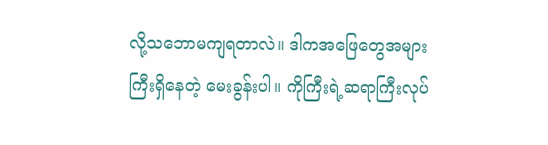လို့သဘောမကျရတာလဲ။ ဒါကအဖြေတွေအများကြီးရှိနေတဲ့ မေးခွန်းပါ။ ကိုကြီးရဲ့ဆရာကြီးလုပ်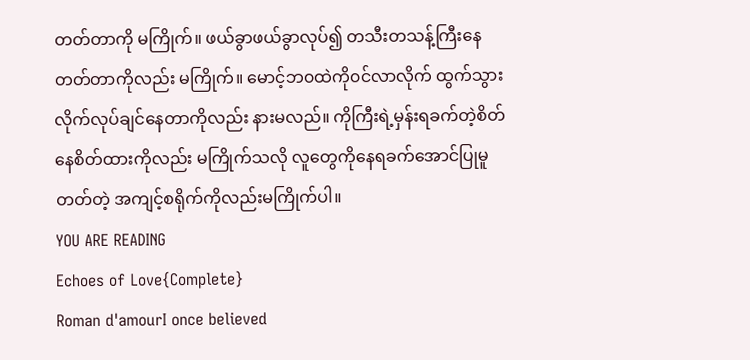တတ်တာကို မကြိုက်။ ဖယ်ခွာဖယ်ခွာလုပ်၍ တသီးတသန့်ကြီးနေတတ်တာကိုလည်း မကြိုက်။ မောင့်ဘ၀ထဲကို၀င်လာလိုက် ထွက်သွားလိုက်လုပ်ချင်နေတာကိုလည်း နားမလည်။ ကိုကြီးရဲ့မှန်းရခက်တဲ့စိတ်နေစိတ်ထားကိုလည်း မကြိုက်သလို လူတွေကိုနေရခက်အောင်ပြုမူတတ်တဲ့ အကျင့်စရိုက်ကိုလည်းမကြိုက်ပါ။
YOU ARE READING
Echoes of Love{Complete}
Roman d'amourI once believed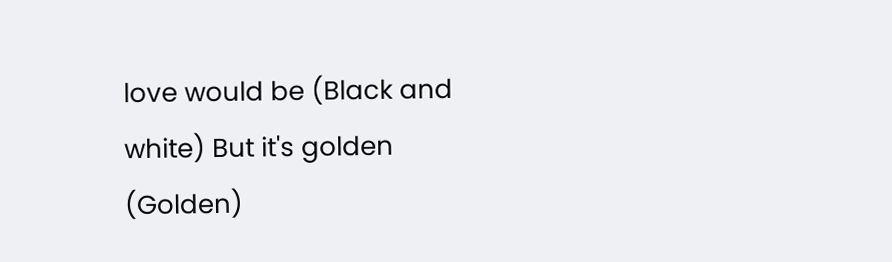love would be (Black and white) But it's golden (Golden)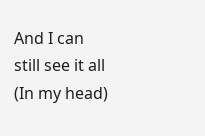And I can still see it all (In my head)